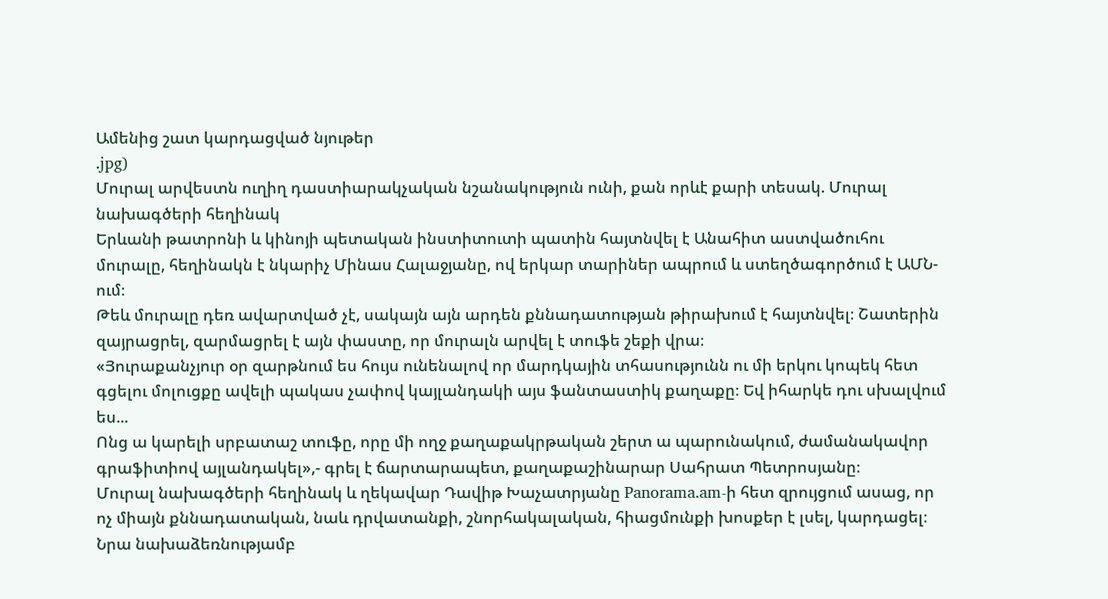Ամենից շատ կարդացված նյութեր
.jpg)
Մուրալ արվեստն ուղիղ դաստիարակչական նշանակություն ունի, քան որևէ քարի տեսակ. Մուրալ նախագծերի հեղինակ
Երևանի թատրոնի և կինոյի պետական ինստիտուտի պատին հայտնվել է Անահիտ աստվածուհու մուրալը, հեղինակն է նկարիչ Մինաս Հալաջյանը, ով երկար տարիներ ապրում և ստեղծագործում է ԱՄՆ-ում։
Թեև մուրալը դեռ ավարտված չէ, սակայն այն արդեն քննադատության թիրախում է հայտնվել։ Շատերին զայրացրել, զարմացրել է այն փաստը, որ մուրալն արվել է տուֆե շեքի վրա։
«Յուրաքանչյուր օր զարթնում ես հույս ունենալով որ մարդկային տհասությունն ու մի երկու կոպեկ հետ գցելու մոլուցքը ավելի պակաս չափով կայլանդակի այս ֆանտաստիկ քաղաքը։ Եվ իհարկե դու սխալվում ես...
Ոնց ա կարելի սրբատաշ տուֆը, որը մի ողջ քաղաքակրթական շերտ ա պարունակում, ժամանակավոր գրաֆիտիով այլանդակել»,- գրել է ճարտարապետ, քաղաքաշինարար Սահրատ Պետրոսյանը։
Մուրալ նախագծերի հեղինակ և ղեկավար Դավիթ Խաչատրյանը Panorama.am-ի հետ զրույցում ասաց, որ ոչ միայն քննադատական, նաև դրվատանքի, շնորհակալական, հիացմունքի խոսքեր է լսել, կարդացել։
Նրա նախաձեռնությամբ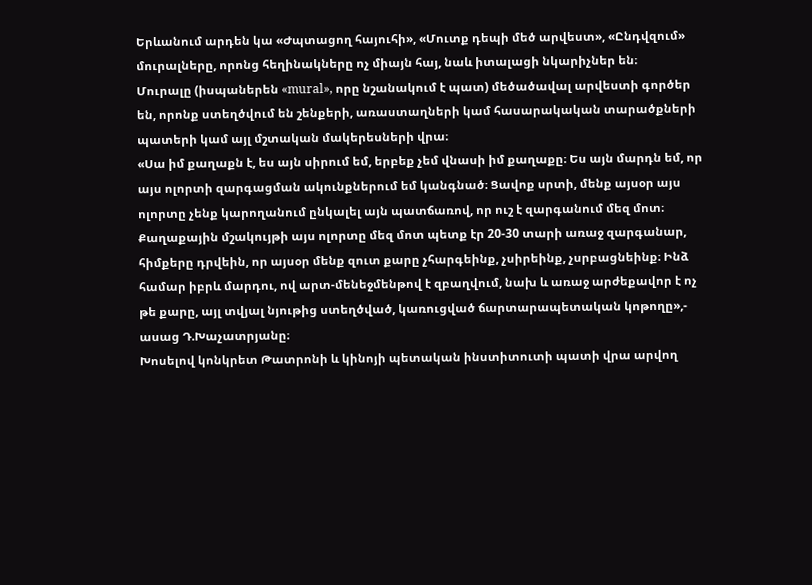Երևանում արդեն կա «Ժպտացող հայուհի», «Մուտք դեպի մեծ արվեստ», «Ընդվզում» մուրալները, որոնց հեղինակները ոչ միայն հայ, նաև իտալացի նկարիչներ են։
Մուրալը (իսպաներեն «mural», որը նշանակում է պատ) մեծածավալ արվեստի գործեր են, որոնք ստեղծվում են շենքերի, առաստաղների կամ հասարակական տարածքների պատերի կամ այլ մշտական մակերեսների վրա։
«Սա իմ քաղաքն է, ես այն սիրում եմ, երբեք չեմ վնասի իմ քաղաքը։ Ես այն մարդն եմ, որ այս ոլորտի զարգացման ակունքներում եմ կանգնած։ Ցավոք սրտի, մենք այսօր այս ոլորտը չենք կարողանում ընկալել այն պատճառով, որ ուշ է զարգանում մեզ մոտ։ Քաղաքային մշակույթի այս ոլորտը մեզ մոտ պետք էր 20-30 տարի առաջ զարգանար, հիմքերը դրվեին, որ այսօր մենք զուտ քարը չհարգեինք, չսիրեինք, չսրբացնեինք։ Ինձ համար իբրև մարդու, ով արտ-մենեջմենթով է զբաղվում, նախ և առաջ արժեքավոր է ոչ թե քարը, այլ տվյալ նյութից ստեղծված, կառուցված ճարտարապետական կոթողը»,- ասաց Դ.Խաչատրյանը։
Խոսելով կոնկրետ Թատրոնի և կինոյի պետական ինստիտուտի պատի վրա արվող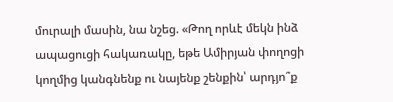մուրալի մասին, նա նշեց. «Թող որևէ մեկն ինձ ապացուցի հակառակը, եթե Ամիրյան փողոցի կողմից կանգնենք ու նայենք շենքին՝ արդյո՞ք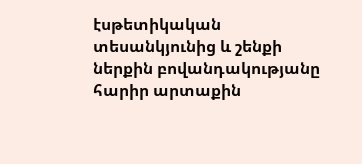էսթետիկական տեսանկյունից և շենքի ներքին բովանդակությանը հարիր արտաքին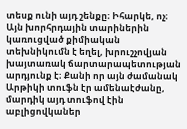տեսք ունի այդ շենքը։ Իհարկե, ոչ։
Այն խորհրդային տարիներին կառուցված քիմիական տեխնիկումն է եղել, խրուշչովյան խայտառակ ճարտարապետության արդյունք է։ Քանի որ այն ժամանակ Արթիկի տուֆն էր ամենաէժանը, մարդիկ այդ տուֆով էին աբլիցովկաներ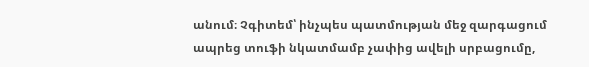անում։ Չգիտեմ՝ ինչպես պատմության մեջ զարգացում ապրեց տուֆի նկատմամբ չափից ավելի սրբացումը,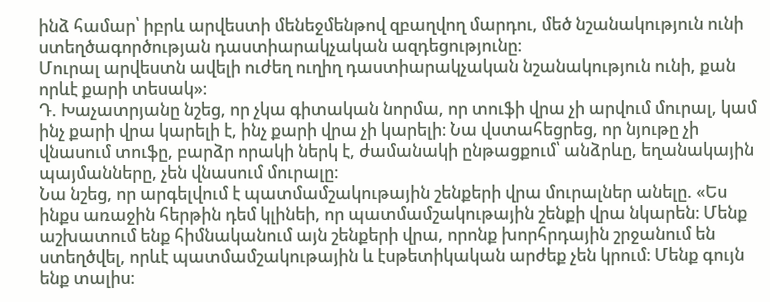ինձ համար՝ իբրև արվեստի մենեջմենթով զբաղվող մարդու, մեծ նշանակություն ունի ստեղծագործության դաստիարակչական ազդեցությունը։
Մուրալ արվեստն ավելի ուժեղ ուղիղ դաստիարակչական նշանակություն ունի, քան որևէ քարի տեսակ»։
Դ. Խաչատրյանը նշեց, որ չկա գիտական նորմա, որ տուֆի վրա չի արվում մուրալ, կամ ինչ քարի վրա կարելի է, ինչ քարի վրա չի կարելի։ Նա վստահեցրեց, որ նյութը չի վնասում տուֆը, բարձր որակի ներկ է, ժամանակի ընթացքում՝ անձրևը, եղանակային պայմանները, չեն վնասում մուրալը։
Նա նշեց, որ արգելվում է պատմամշակութային շենքերի վրա մուրալներ անելը. «Ես ինքս առաջին հերթին դեմ կլինեի, որ պատմամշակութային շենքի վրա նկարեն։ Մենք աշխատում ենք հիմնականում այն շենքերի վրա, որոնք խորհրդային շրջանում են ստեղծվել, որևէ պատմամշակութային և էսթետիկական արժեք չեն կրում։ Մենք գույն ենք տալիս։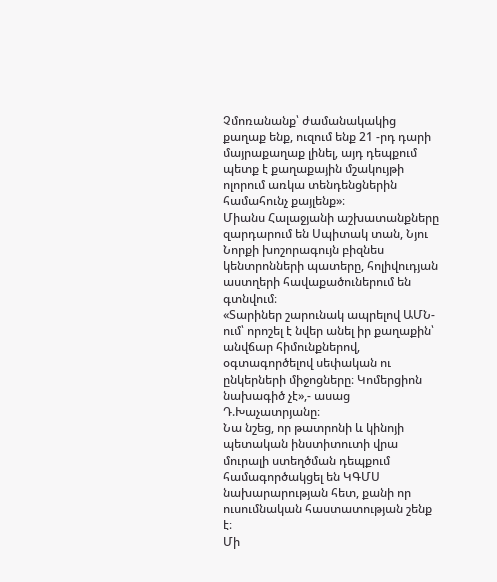Չմոռանանք՝ ժամանակակից քաղաք ենք, ուզում ենք 21 -րդ դարի մայրաքաղաք լինել, այդ դեպքում պետք է քաղաքային մշակույթի ոլորում առկա տենդենցներին համահունչ քայլենք»։
Միանս Հալաջյանի աշխատանքները զարդարում են Սպիտակ տան, Նյու Նորքի խոշորագույն բիզնես կենտրոնների պատերը, հոլիվուդյան աստղերի հավաքածուներում են գտնվում։
«Տարիներ շարունակ ապրելով ԱՄՆ-ում՝ որոշել է նվեր անել իր քաղաքին՝ անվճար հիմունքներով, օգտագործելով սեփական ու ընկերների միջոցները։ Կոմերցիոն նախագիծ չէ»,- ասաց Դ.Խաչատրյանը։
Նա նշեց, որ թատրոնի և կինոյի պետական ինստիտուտի վրա մուրալի ստեղծման դեպքում համագործակցել են ԿԳՄՍ նախարարության հետ, քանի որ ուսումնական հաստատության շենք է։
Մի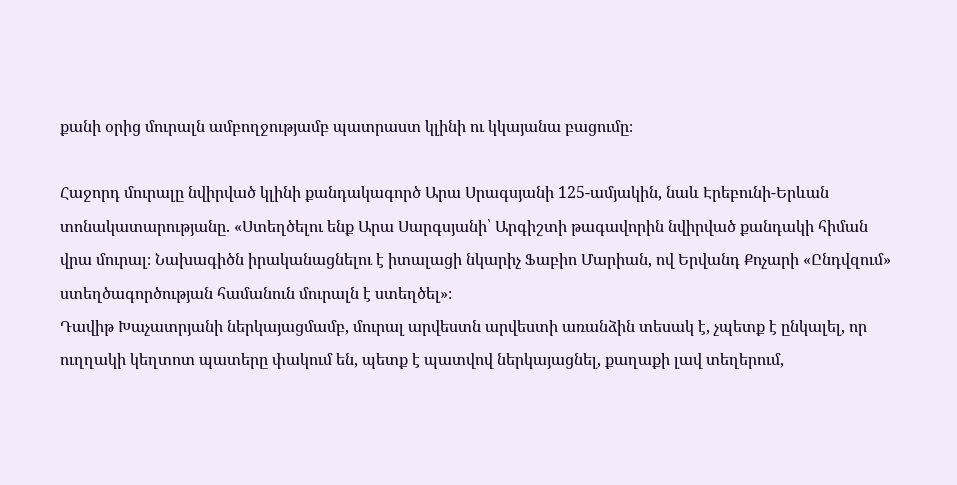քանի օրից մուրալն ամբողջությամբ պատրաստ կլինի ու կկայանա բացումը։

Հաջորդ մուրալը նվիրված կլինի քանդակագործ Արա Սրագսյանի 125-ամյակին, նաև Էրեբունի-Երևան տոնակատարությանը. «Ստեղծելու ենք Արա Սարգսյանի՝ Արգիշտի թագավորին նվիրված քանդակի հիման վրա մուրալ։ Նախագիծն իրականացնելու է իտալացի նկարիչ Ֆաբիո Մարիան, ով Երվանդ Քոչարի «Ընդվզում» ստեղծագործության համանուն մուրալն է ստեղծել»։
Դավիթ Խաչատրյանի ներկայացմամբ, մուրալ արվեստն արվեստի առանձին տեսակ է, չպետք է ընկալել, որ ուղղակի կեղտոտ պատերը փակում են, պետք է պատվով ներկայացնել, քաղաքի լավ տեղերում,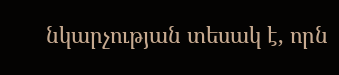նկարչության տեսակ է, որն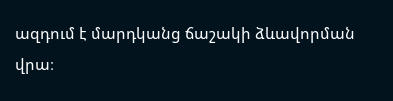ազդում է մարդկանց ճաշակի ձևավորման վրա։